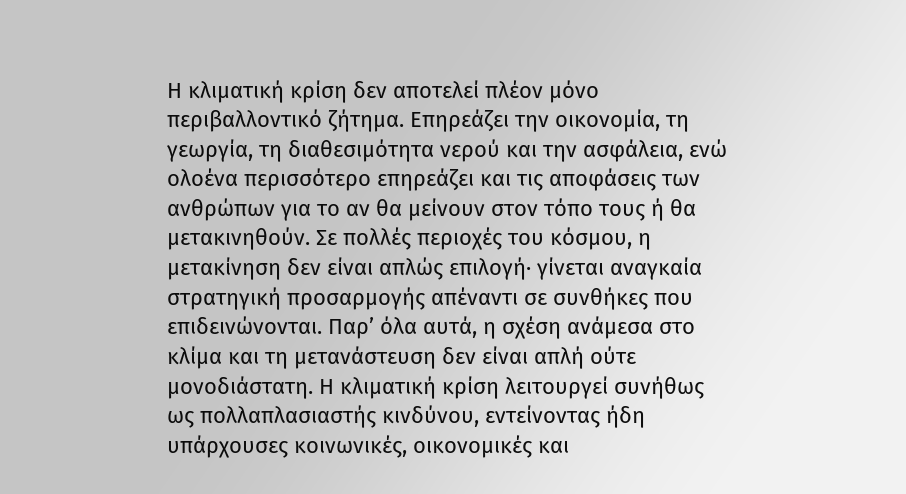Η κλιματική κρίση δεν αποτελεί πλέον μόνο περιβαλλοντικό ζήτημα. Επηρεάζει την οικονομία, τη γεωργία, τη διαθεσιμότητα νερού και την ασφάλεια, ενώ ολοένα περισσότερο επηρεάζει και τις αποφάσεις των ανθρώπων για το αν θα μείνουν στον τόπο τους ή θα μετακινηθούν. Σε πολλές περιοχές του κόσμου, η μετακίνηση δεν είναι απλώς επιλογή· γίνεται αναγκαία στρατηγική προσαρμογής απέναντι σε συνθήκες που επιδεινώνονται. Παρ’ όλα αυτά, η σχέση ανάμεσα στο κλίμα και τη μετανάστευση δεν είναι απλή ούτε μονοδιάστατη. Η κλιματική κρίση λειτουργεί συνήθως ως πολλαπλασιαστής κινδύνου, εντείνοντας ήδη υπάρχουσες κοινωνικές, οικονομικές και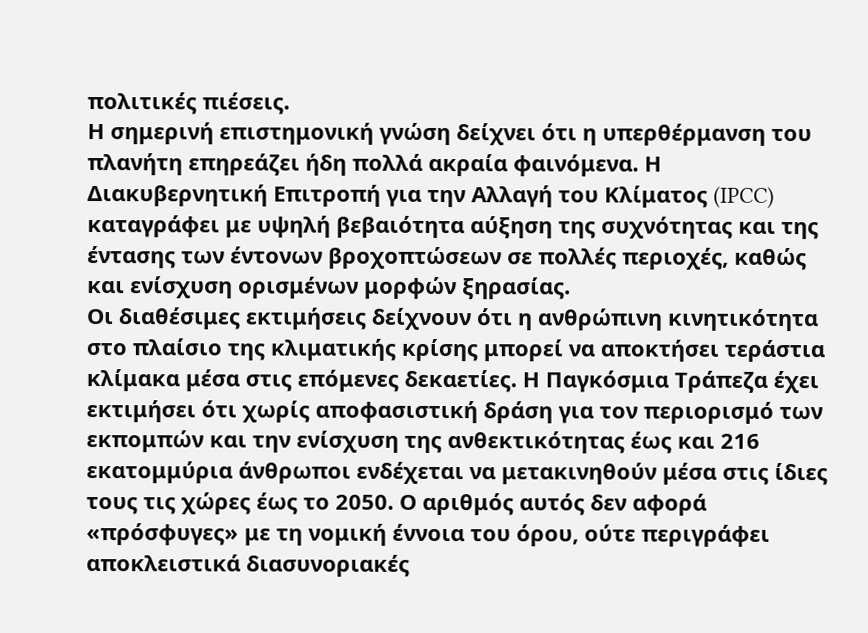πολιτικές πιέσεις.
Η σημερινή επιστημονική γνώση δείχνει ότι η υπερθέρμανση του πλανήτη επηρεάζει ήδη πολλά ακραία φαινόμενα. Η Διακυβερνητική Επιτροπή για την Αλλαγή του Κλίματος (IPCC) καταγράφει με υψηλή βεβαιότητα αύξηση της συχνότητας και της έντασης των έντονων βροχοπτώσεων σε πολλές περιοχές, καθώς και ενίσχυση ορισμένων μορφών ξηρασίας.
Οι διαθέσιμες εκτιμήσεις δείχνουν ότι η ανθρώπινη κινητικότητα στο πλαίσιο της κλιματικής κρίσης μπορεί να αποκτήσει τεράστια κλίμακα μέσα στις επόμενες δεκαετίες. Η Παγκόσμια Τράπεζα έχει εκτιμήσει ότι χωρίς αποφασιστική δράση για τον περιορισμό των εκπομπών και την ενίσχυση της ανθεκτικότητας έως και 216 εκατομμύρια άνθρωποι ενδέχεται να μετακινηθούν μέσα στις ίδιες τους τις χώρες έως το 2050. Ο αριθμός αυτός δεν αφορά «πρόσφυγες» με τη νομική έννοια του όρου, ούτε περιγράφει αποκλειστικά διασυνοριακές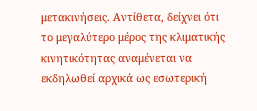μετακινήσεις. Αντίθετα, δείχνει ότι το μεγαλύτερο μέρος της κλιματικής κινητικότητας αναμένεται να εκδηλωθεί αρχικά ως εσωτερική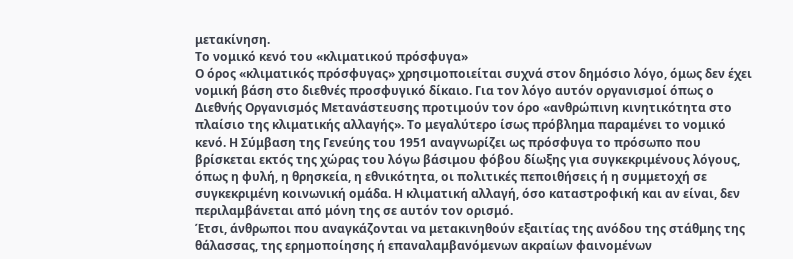μετακίνηση.
Το νομικό κενό του «κλιματικού πρόσφυγα»
Ο όρος «κλιματικός πρόσφυγας» χρησιμοποιείται συχνά στον δημόσιο λόγο, όμως δεν έχει νομική βάση στο διεθνές προσφυγικό δίκαιο. Για τον λόγο αυτόν οργανισμοί όπως ο Διεθνής Οργανισμός Μετανάστευσης προτιμούν τον όρο «ανθρώπινη κινητικότητα στο πλαίσιο της κλιματικής αλλαγής». Το μεγαλύτερο ίσως πρόβλημα παραμένει το νομικό κενό. Η Σύμβαση της Γενεύης του 1951 αναγνωρίζει ως πρόσφυγα το πρόσωπο που βρίσκεται εκτός της χώρας του λόγω βάσιμου φόβου δίωξης για συγκεκριμένους λόγους, όπως η φυλή, η θρησκεία, η εθνικότητα, οι πολιτικές πεποιθήσεις ή η συμμετοχή σε συγκεκριμένη κοινωνική ομάδα. Η κλιματική αλλαγή, όσο καταστροφική και αν είναι, δεν περιλαμβάνεται από μόνη της σε αυτόν τον ορισμό.
Έτσι, άνθρωποι που αναγκάζονται να μετακινηθούν εξαιτίας της ανόδου της στάθμης της θάλασσας, της ερημοποίησης ή επαναλαμβανόμενων ακραίων φαινομένων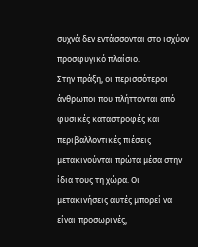συχνά δεν εντάσσονται στο ισχύον προσφυγικό πλαίσιο.
Στην πράξη, οι περισσότεροι άνθρωποι που πλήττονται από φυσικές καταστροφές και περιβαλλοντικές πιέσεις μετακινούνται πρώτα μέσα στην ίδια τους τη χώρα. Οι μετακινήσεις αυτές μπορεί να είναι προσωρινές,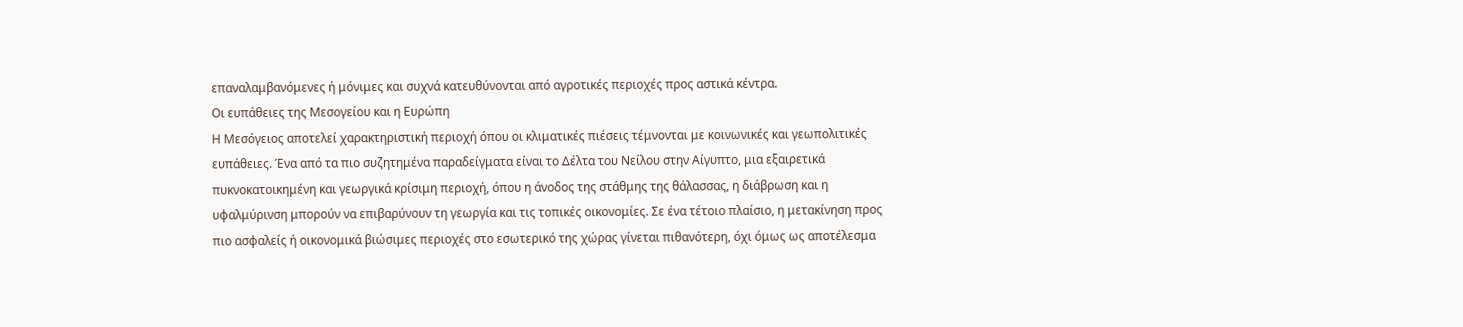επαναλαμβανόμενες ή μόνιμες και συχνά κατευθύνονται από αγροτικές περιοχές προς αστικά κέντρα.
Οι ευπάθειες της Μεσογείου και η Ευρώπη
Η Μεσόγειος αποτελεί χαρακτηριστική περιοχή όπου οι κλιματικές πιέσεις τέμνονται με κοινωνικές και γεωπολιτικές ευπάθειες. Ένα από τα πιο συζητημένα παραδείγματα είναι το Δέλτα του Νείλου στην Αίγυπτο, μια εξαιρετικά πυκνοκατοικημένη και γεωργικά κρίσιμη περιοχή, όπου η άνοδος της στάθμης της θάλασσας, η διάβρωση και η υφαλμύρινση μπορούν να επιβαρύνουν τη γεωργία και τις τοπικές οικονομίες. Σε ένα τέτοιο πλαίσιο, η μετακίνηση προς πιο ασφαλείς ή οικονομικά βιώσιμες περιοχές στο εσωτερικό της χώρας γίνεται πιθανότερη, όχι όμως ως αποτέλεσμα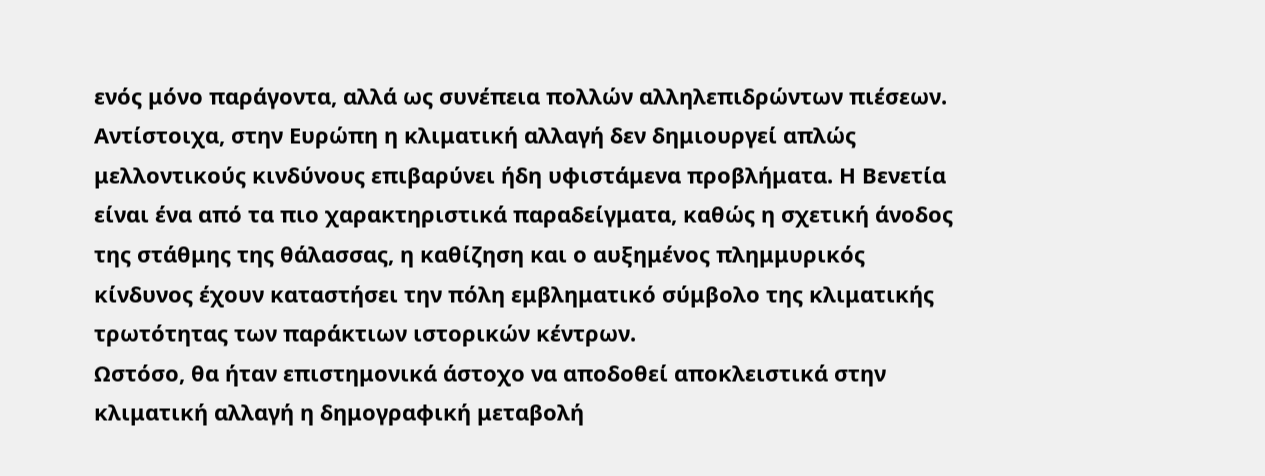ενός μόνο παράγοντα, αλλά ως συνέπεια πολλών αλληλεπιδρώντων πιέσεων.
Αντίστοιχα, στην Ευρώπη η κλιματική αλλαγή δεν δημιουργεί απλώς μελλοντικούς κινδύνους επιβαρύνει ήδη υφιστάμενα προβλήματα. Η Βενετία είναι ένα από τα πιο χαρακτηριστικά παραδείγματα, καθώς η σχετική άνοδος της στάθμης της θάλασσας, η καθίζηση και ο αυξημένος πλημμυρικός κίνδυνος έχουν καταστήσει την πόλη εμβληματικό σύμβολο της κλιματικής τρωτότητας των παράκτιων ιστορικών κέντρων.
Ωστόσο, θα ήταν επιστημονικά άστοχο να αποδοθεί αποκλειστικά στην κλιματική αλλαγή η δημογραφική μεταβολή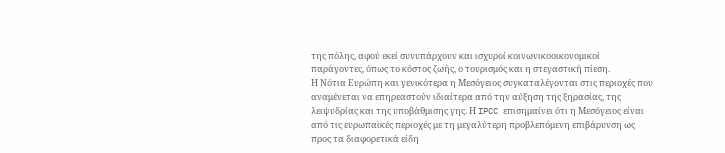της πόλης, αφού εκεί συνυπάρχουν και ισχυροί κοινωνικοοικονομικοί παράγοντες, όπως το κόστος ζωής, ο τουρισμός και η στεγαστική πίεση.
Η Νότια Ευρώπη και γενικότερα η Μεσόγειος συγκαταλέγονται στις περιοχές που αναμένεται να επηρεαστούν ιδιαίτερα από την αύξηση της ξηρασίας, της λειψυδρίας και της υποβάθμισης γης. Η IPCC επισημαίνει ότι η Μεσόγειος είναι από τις ευρωπαϊκές περιοχές με τη μεγαλύτερη προβλεπόμενη επιβάρυνση ως προς τα διαφορετικά είδη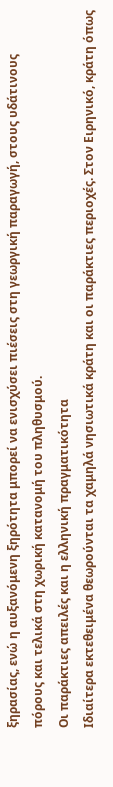ξηρασίας, ενώ η αυξανόμενη ξηρότητα μπορεί να ενισχύσει πιέσεις στη γεωργική παραγωγή, στους υδάτινους πόρους και τελικά στη χωρική κατανομή του πληθυσμού.
Οι παράκτιες απειλές και η ελληνική πραγματικότητα
Ιδιαίτερα εκτεθειμένα θεωρούνται τα χαμηλά νησιωτικά κράτη και οι παράκτιες περιοχές. Στον Ειρηνικό, κράτη όπως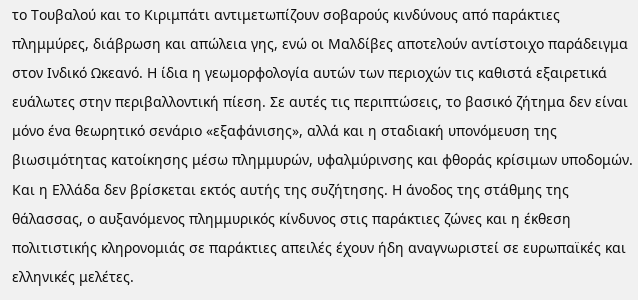το Τουβαλού και το Κιριμπάτι αντιμετωπίζουν σοβαρούς κινδύνους από παράκτιες πλημμύρες, διάβρωση και απώλεια γης, ενώ οι Μαλδίβες αποτελούν αντίστοιχο παράδειγμα στον Ινδικό Ωκεανό. Η ίδια η γεωμορφολογία αυτών των περιοχών τις καθιστά εξαιρετικά ευάλωτες στην περιβαλλοντική πίεση. Σε αυτές τις περιπτώσεις, το βασικό ζήτημα δεν είναι μόνο ένα θεωρητικό σενάριο «εξαφάνισης», αλλά και η σταδιακή υπονόμευση της βιωσιμότητας κατοίκησης μέσω πλημμυρών, υφαλμύρινσης και φθοράς κρίσιμων υποδομών.
Και η Ελλάδα δεν βρίσκεται εκτός αυτής της συζήτησης. Η άνοδος της στάθμης της θάλασσας, ο αυξανόμενος πλημμυρικός κίνδυνος στις παράκτιες ζώνες και η έκθεση πολιτιστικής κληρονομιάς σε παράκτιες απειλές έχουν ήδη αναγνωριστεί σε ευρωπαϊκές και ελληνικές μελέτες.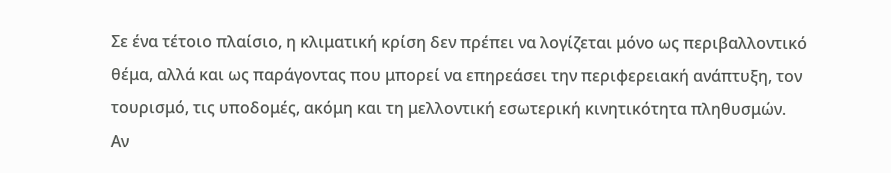Σε ένα τέτοιο πλαίσιο, η κλιματική κρίση δεν πρέπει να λογίζεται μόνο ως περιβαλλοντικό θέμα, αλλά και ως παράγοντας που μπορεί να επηρεάσει την περιφερειακή ανάπτυξη, τον τουρισμό, τις υποδομές, ακόμη και τη μελλοντική εσωτερική κινητικότητα πληθυσμών.
Αν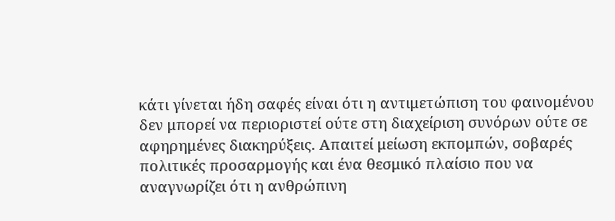κάτι γίνεται ήδη σαφές είναι ότι η αντιμετώπιση του φαινομένου δεν μπορεί να περιοριστεί ούτε στη διαχείριση συνόρων ούτε σε αφηρημένες διακηρύξεις. Απαιτεί μείωση εκπομπών, σοβαρές πολιτικές προσαρμογής και ένα θεσμικό πλαίσιο που να αναγνωρίζει ότι η ανθρώπινη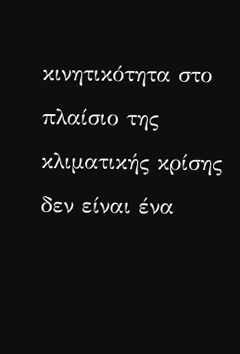κινητικότητα στο πλαίσιο της κλιματικής κρίσης δεν είναι ένα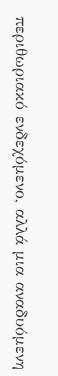περιθωριακό ενδεχόμενο, αλλά μια αναδυόμενη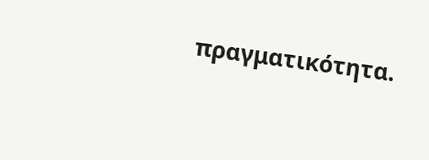πραγματικότητα.